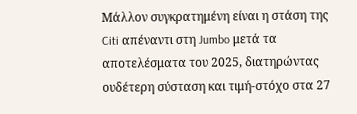Μάλλον συγκρατημένη είναι η στάση της Citi απέναντι στη Jumbo μετά τα αποτελέσματα του 2025, διατηρώντας ουδέτερη σύσταση και τιμή-στόχο στα 27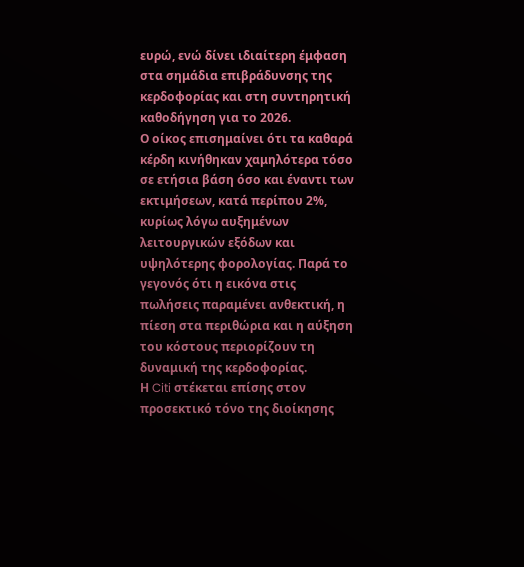ευρώ, ενώ δίνει ιδιαίτερη έμφαση στα σημάδια επιβράδυνσης της κερδοφορίας και στη συντηρητική καθοδήγηση για το 2026.
Ο οίκος επισημαίνει ότι τα καθαρά κέρδη κινήθηκαν χαμηλότερα τόσο σε ετήσια βάση όσο και έναντι των εκτιμήσεων, κατά περίπου 2%, κυρίως λόγω αυξημένων λειτουργικών εξόδων και υψηλότερης φορολογίας. Παρά το γεγονός ότι η εικόνα στις πωλήσεις παραμένει ανθεκτική, η πίεση στα περιθώρια και η αύξηση του κόστους περιορίζουν τη δυναμική της κερδοφορίας.
Η Citi στέκεται επίσης στον προσεκτικό τόνο της διοίκησης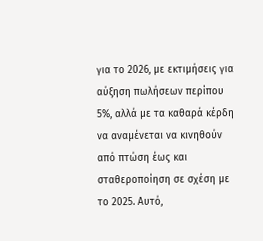για το 2026, με εκτιμήσεις για αύξηση πωλήσεων περίπου 5%, αλλά με τα καθαρά κέρδη να αναμένεται να κινηθούν από πτώση έως και σταθεροποίηση σε σχέση με το 2025. Αυτό,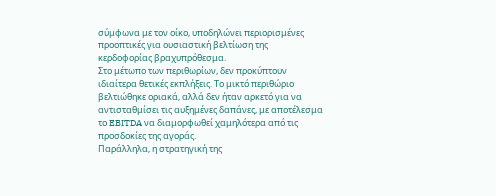σύμφωνα με τον οίκο, υποδηλώνει περιορισμένες προοπτικές για ουσιαστική βελτίωση της κερδοφορίας βραχυπρόθεσμα.
Στο μέτωπο των περιθωρίων, δεν προκύπτουν ιδιαίτερα θετικές εκπλήξεις. Το μικτό περιθώριο βελτιώθηκε οριακά, αλλά δεν ήταν αρκετό για να αντισταθμίσει τις αυξημένες δαπάνες, με αποτέλεσμα το EBITDA να διαμορφωθεί χαμηλότερα από τις προσδοκίες της αγοράς.
Παράλληλα, η στρατηγική της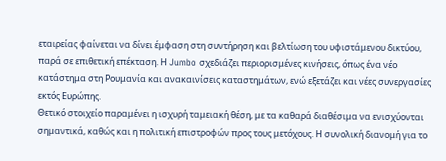εταιρείας φαίνεται να δίνει έμφαση στη συντήρηση και βελτίωση του υφιστάμενου δικτύου, παρά σε επιθετική επέκταση. Η Jumbo σχεδιάζει περιορισμένες κινήσεις, όπως ένα νέο κατάστημα στη Ρουμανία και ανακαινίσεις καταστημάτων, ενώ εξετάζει και νέες συνεργασίες εκτός Ευρώπης.
Θετικό στοιχείο παραμένει η ισχυρή ταμειακή θέση, με τα καθαρά διαθέσιμα να ενισχύονται σημαντικά, καθώς και η πολιτική επιστροφών προς τους μετόχους. Η συνολική διανομή για το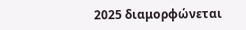2025 διαμορφώνεται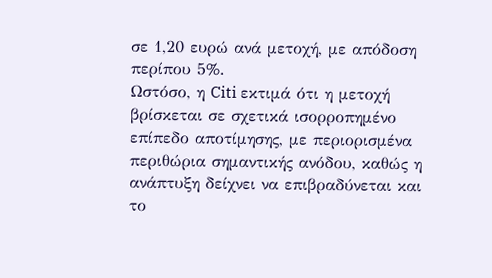σε 1,20 ευρώ ανά μετοχή, με απόδοση περίπου 5%.
Ωστόσο, η Citi εκτιμά ότι η μετοχή βρίσκεται σε σχετικά ισορροπημένο επίπεδο αποτίμησης, με περιορισμένα περιθώρια σημαντικής ανόδου, καθώς η ανάπτυξη δείχνει να επιβραδύνεται και το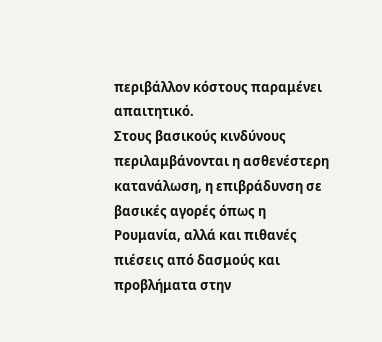περιβάλλον κόστους παραμένει απαιτητικό.
Στους βασικούς κινδύνους περιλαμβάνονται η ασθενέστερη κατανάλωση, η επιβράδυνση σε βασικές αγορές όπως η Ρουμανία, αλλά και πιθανές πιέσεις από δασμούς και προβλήματα στην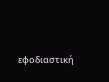εφοδιαστική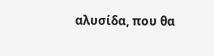αλυσίδα, που θα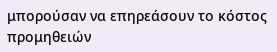μπορούσαν να επηρεάσουν το κόστος προμηθειών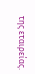της εταιρείας.